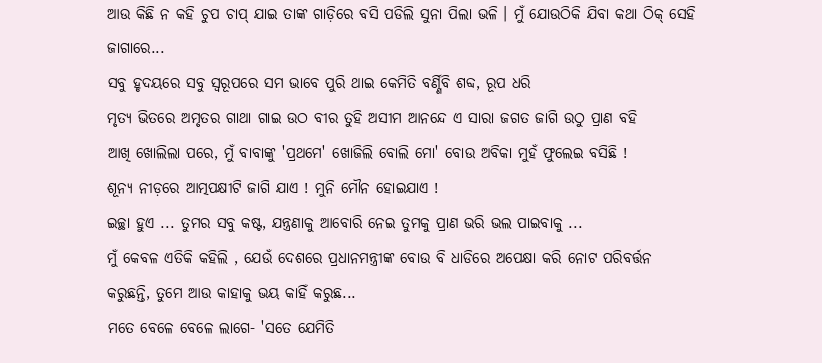ଆଉ କିଛି ନ କହି ଚୁପ ଚାପ୍ ଯାଇ ତାଙ୍କ ଗାଡ଼ିରେ ବସି ପଡିଲି ସୁନା ପିଲା ଭଳି । ମୁଁ ଯୋଉଠିକି ଯିବା କଥା ଠିକ୍ ସେହି ଜାଗାରେ...
ସବୁ ହୃଦୟରେ ସବୁ ସ୍ୱରୂପରେ ସମ ଭାବେ ପୁରି ଥାଇ କେମିତି ବର୍ଣ୍ଣିବି ଶବ୍ଦ, ରୂପ ଧରି
ମୃତ୍ୟ ଭିତରେ ଅମୃତର ଗାଥା ଗାଇ ଉଠ ବୀର ତୁହି ଅସୀମ ଆନନ୍ଦେ ଏ ସାରା ଜଗତ ଜାଗି ଉଠୁ ପ୍ରାଣ ବହି
ଆଖି ଖୋଲିଲା ପରେ, ମୁଁ ବାବାଙ୍କୁ 'ପ୍ରଥମେ' ଖୋଜିଲି ବୋଲି ମୋ' ବୋଉ ଅବିକା ମୁହଁ ଫୁଲେଇ ବସିଛି !
ଶୂନ୍ୟ ନୀଡ଼ରେ ଆତ୍ମପକ୍ଷୀଟି ଜାଗି ଯାଏ ! ମୁନି ମୌନ ହୋଇଯାଏ !
ଇଚ୍ଛା ହୁଏ ... ତୁମର ସବୁ କଷ୍ଟ, ଯନ୍ତ୍ରଣାକୁ ଆବୋରି ନେଇ ତୁମକୁ ପ୍ରାଣ ଭରି ଭଲ ପାଇବାକୁ ...
ମୁଁ କେବଳ ଏତିକି କହିଲି , ଯେଉଁ ଦେଶରେ ପ୍ରଧାନମନ୍ତ୍ରୀଙ୍କ ବୋଉ ବି ଧାଡିରେ ଅପେକ୍ଷା କରି ନୋଟ ପରିବର୍ତ୍ତନ କରୁଛନ୍ତି, ତୁମେ ଆଉ କାହାକୁ ଭୟ କାହିଁ କରୁଛ...
ମତେ ବେଳେ ବେଳେ ଲାଗେ- 'ସତେ ଯେମିତି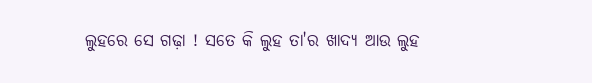ଲୁହରେ ସେ ଗଢ଼ା ! ସତେ କି ଲୁହ ତା'ର ଖାଦ୍ୟ ଆଉ ଲୁହ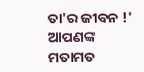ତା'ର ଜୀବନ !'
ଆପଣଙ୍କ ମତାମତ